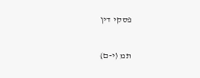פסקי דין

תמ (י-ם)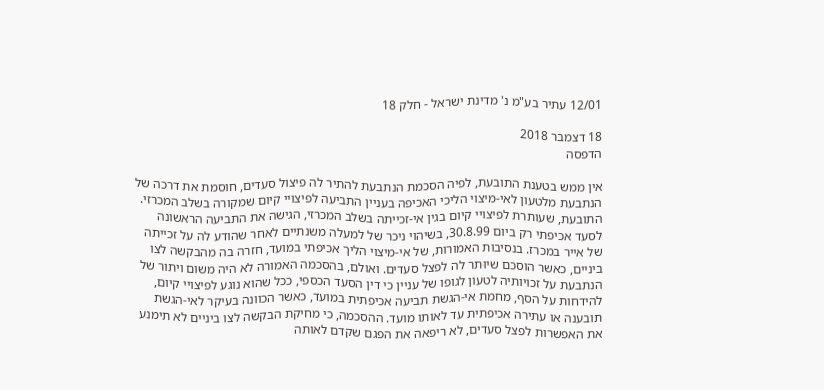12/01 עתיר בע"מ נ' מדינת ישראל - חלק 18

18 דצמבר 2018
הדפסה

אין ממש בטענת התובעת, לפיה הסכמת הנתבעת להתיר לה פיצול סעדים, חוסמת את דרכה של הנתבעת מלטעון לאי-מיצוי הליכי האכיפה בעניין התביעה לפיצויי קיום שמקורה בשלב המכרזי. התובעת, שעותרת לפיצויי קיום בגין אי-זכייתה בשלב המכרזי, הגישה את התביעה הראשונה לסעד אכיפתי רק ביום 30.8.99, בשיהוי ניכר של למעלה משנתיים לאחר שהודע לה על זכייתה של אייר במכרז. בנסיבות האמורות, של אי-מיצוי הליך אכיפתי במועד, חזרה בה מהבקשה לצו ביניים, כאשר הוסכם שיוּתר לה לפצל סעדים. ואולם, בהסכמה האמורה לא היה משום ויתור של הנתבעת על זכויותיה לטעון לגופו של עניין כי דין הסעד הכספי, ככל שהוא נוגע לפיצויי קיום, להידחות על הסף, מחמת אי-הגשת תביעה אכיפתית במועד, כאשר הכוונה בעיקר לאי-הגשת תובענה או עתירה אכיפתית עד לאותו מועד. ההסכמה, כי מחיקת הבקשה לצו ביניים לא תימנע את האפשרות לפצל סעדים, לא ריפאה את הפגם שקדם לאותה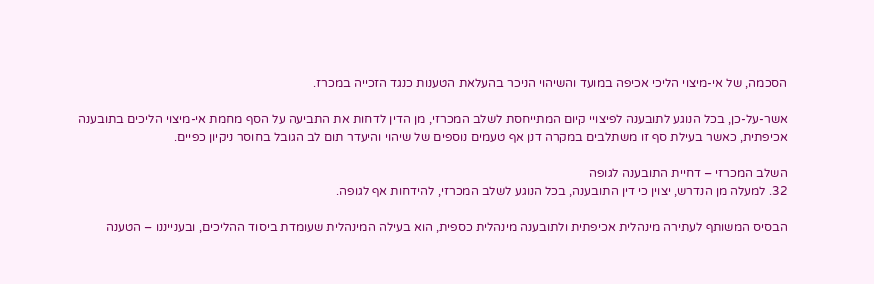הסכמה, של אי-מיצוי הליכי אכיפה במועד והשיהוי הניכר בהעלאת הטענות כנגד הזכייה במכרז.

אשר-על-כן, בכל הנוגע לתובענה לפיצויי קיום המתייחסת לשלב המכרזי, מן הדין לדחות את התביעה על הסף מחמת אי-מיצוי הליכים בתובענה אכיפתית, כאשר בעילת סף זו משתלבים במקרה דנן אף טעמים נוספים של שיהוי והיעדר תום לב הגובל בחוסר ניקיון כפיים.

השלב המכרזי – דחיית התובענה לגופה
32. למעלה מן הנדרש, יצוין כי דין התובענה, בכל הנוגע לשלב המכרזי, להידחות אף לגופה.

הבסיס המשותף לעתירה מינהלית אכיפתית ולתובענה מינהלית כספית, הוא בעילה המינהלית שעומדת ביסוד ההליכים, ובענייננו – הטענה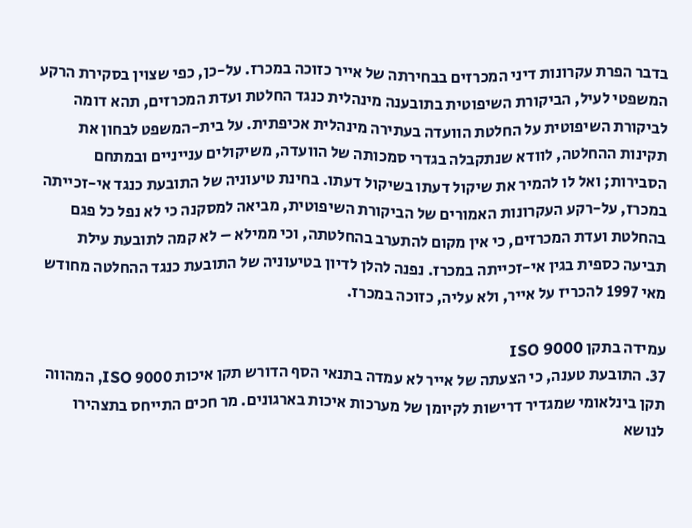בדבר הפרת עקרונות דיני המכרזים בבחירתה של אייר כזוכה במכרז. על-כן, כפי שצוין בסקירת הרקע המשפטי לעיל, הביקורת השיפוטית בתובענה מינהלית כנגד החלטת ועדת המכרזים, תהא דומה לביקורת השיפוטית על החלטת הוועדה בעתירה מינהלית אכיפתית. על בית-המשפט לבחון את תקינות ההחלטה, לוודא שנתקבלה בגדרי סמכותה של הוועדה, משיקולים ענייניים ובמתחם הסבירות; ואל לו להמיר את שיקול דעתו בשיקול דעתו. בחינת טיעוניה של התובעת כנגד אי-זכייתה במכרז, על-רקע העקרונות האמורים של הביקורת השיפוטית, מביאה למסקנה כי לא נפל כל פגם בהחלטת ועדת המכרזים, כי אין מקום להתערב בהחלטתה, וכי ממילא – לא קמה לתובעת עילת תביעה כספית בגין אי-זכייתה במכרז. נפנה להלן לדיון בטיעוניה של התובעת כנגד ההחלטה מחודש מאי 1997 להכריז על אייר, ולא עליה, כזוכה במכרז.

עמידה בתקן ISO 9000
37. התובעת טענה, כי הצעתה של אייר לא עמדה בתנאי הסף הדורש תקן איכות 9000 ISO, המהווה תקן בינלאומי שמגדיר דרישות לקיומן של מערכות איכות בארגונים. מר חכים התייחס בתצהירו לנושא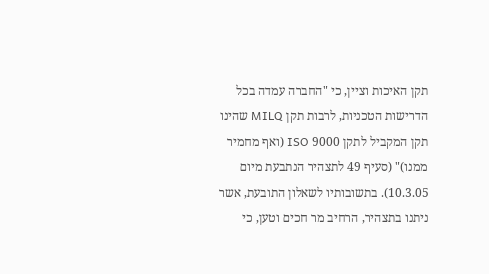תקן האיכות וציין, כי "החברה עמדה בכל הדרישות הטכניות, לרבות תקן MILQ שהינו תקן המקביל לתקן 9000 ISO (ואף מחמיר ממנו)" (סעיף 49 לתצהיר הנתבעת מיום 10.3.05). בתשובותיו לשאלון התובעת, אשר ניתנו בתצהיר, הרחיב מר חכים וטען, כי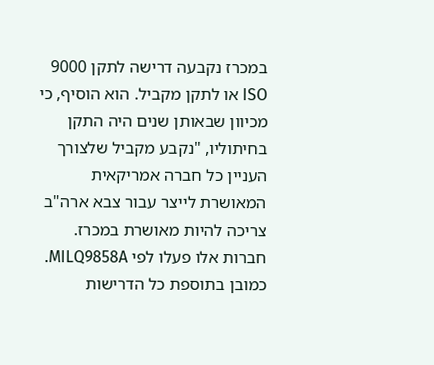במכרז נקבעה דרישה לתקן 9000 ISO או לתקן מקביל. הוא הוסיף, כי מכיוון שבאותן שנים היה התקן בחיתוליו, "נקבע מקביל שלצורך העניין כל חברה אמריקאית המאושרת לייצר עבור צבא ארה"ב צריכה להיות מאושרת במכרז. חברות אלו פעלו לפי MILQ9858A. כמובן בתוספת כל הדרישות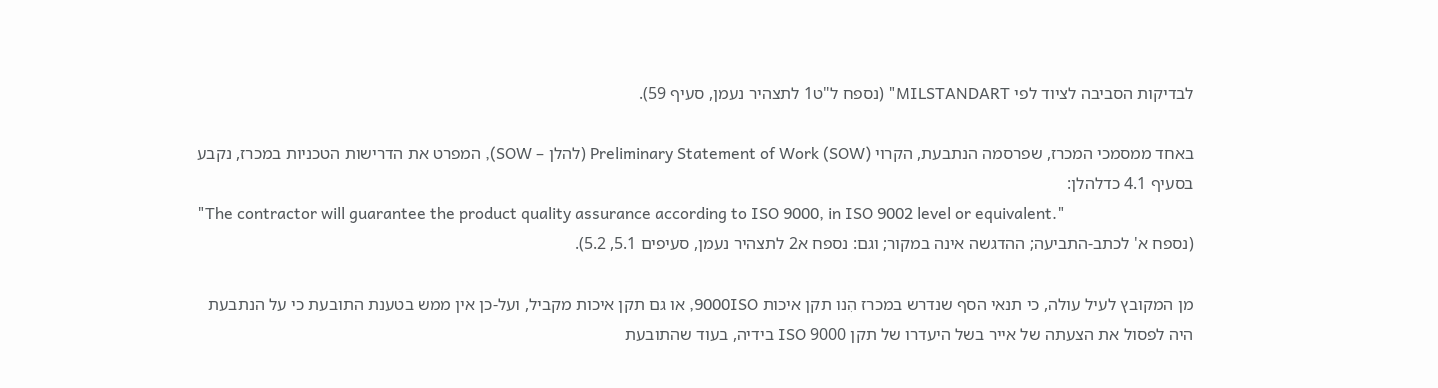לבדיקות הסביבה לציוד לפי MILSTANDART" (נספח ל"ט1 לתצהיר נעמן, סעיף 59).

באחד ממסמכי המכרז, שפרסמה הנתבעת, הקרוי Preliminary Statement of Work (SOW) (להלן – SOW), המפרט את הדרישות הטכניות במכרז, נקבע בסעיף 4.1 כדלהלן:
"The contractor will guarantee the product quality assurance according to ISO 9000, in ISO 9002 level or equivalent."
(נספח א' לכתב-התביעה; ההדגשה אינה במקור; וגם: נספח א2 לתצהיר נעמן, סעיפים 5.1, 5.2).

מן המקובץ לעיל עולה, כי תנאי הסף שנדרש במכרז הִנו תקן איכות 9000ISO, או גם תקן איכות מקביל, ועל-כן אין ממש בטענת התובעת כי על הנתבעת היה לפסול את הצעתה של אייר בשל היעדרו של תקן 9000 ISO בידיה, בעוד שהתובעת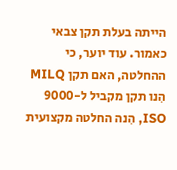הייתה בעלת תקן צבאי כאמור. עוד יוער, כי ההחלטה, האם תקן MILQ הִנו תקן מקביל ל-9000 ISO, הִנה החלטה מקצועית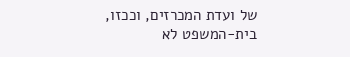של ועדת המכרזים, וככזו, בית-המשפט לא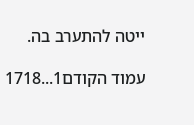ייטה להתערב בה.

עמוד הקודם1...1718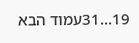19...31עמוד הבא